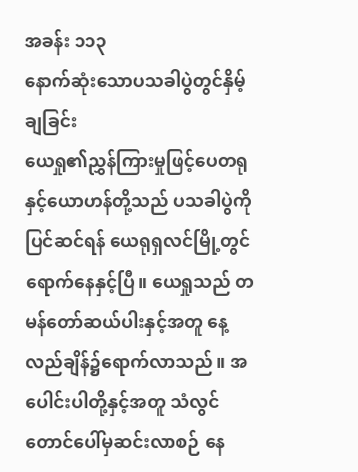အခန်း ၁၁၃
နောက်ဆုံးသောပသခါပွဲတွင်နှိမ့်ချခြင်း
ယေရှု၏ညွှန်ကြားမှုဖြင့်ပေတရုနှင့်ယောဟန်တို့သည် ပသခါပွဲကိုပြင်ဆင်ရန် ယေရုရှလင်မြို့တွင်ရောက်နေနှင့်ပြီ။ ယေရှုသည် တမန်တော်ဆယ်ပါးနှင့်အတူ နေ့လည်ချိန်၌ရောက်လာသည်။ အပေါင်းပါတို့နှင့်အတူ သံလွင်တောင်ပေါ်မှဆင်းလာစဉ် နေ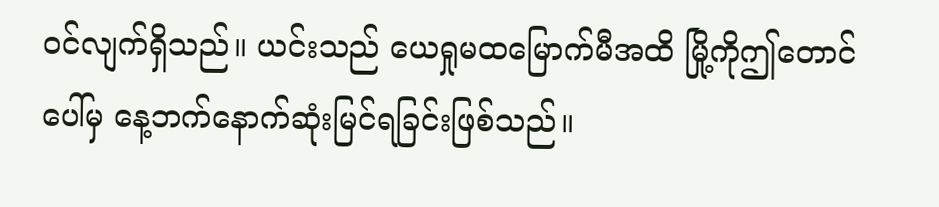ဝင်လျက်ရှိသည်။ ယင်းသည် ယေရှုမထမြောက်မီအထိ မြို့ကိုဤတောင်ပေါ်မှ နေ့ဘက်နောက်ဆုံးမြင်ရခြင်းဖြစ်သည်။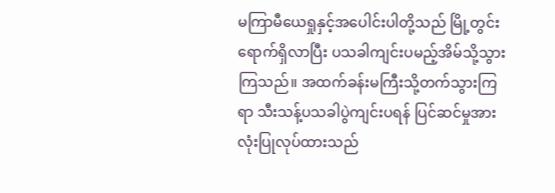မကြာမီယေရှုနှင့်အပေါင်းပါတို့သည် မြို့တွင်းရောက်ရှိလာပြီး ပသခါကျင်းပမည့်အိမ်သို့သွားကြသည်။ အထက်ခန်းမကြီးသို့တက်သွားကြရာ သီးသန့်ပသခါပွဲကျင်းပရန် ပြင်ဆင်မှုအားလုံးပြုလုပ်ထားသည်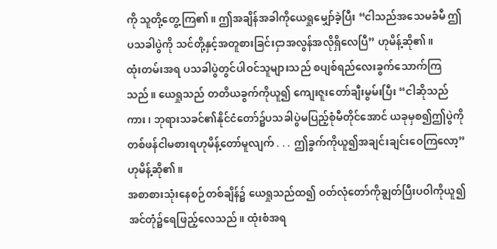ကို သူတို့တွေ့ကြ၏။ ဤအချိန်အခါကိုယေရှုမျှော်ခဲ့ပြီး “ငါသည်အသေမခံမီ ဤပသခါပွဲကို သင်တို့နှင့်အတူစားခြင်းငှာအလွန်အလိုရှိလေပြီ” ဟုမိန့်ဆို၏။
ထုံးတမ်းအရ ပသခါပွဲတွင်ပါဝင်သူများသည် စပျစ်ရည်လေးခွက်သောက်ကြသည်။ ယေရှုသည် တတိယခွက်ကိုယူ၍ ကျေးဇူးတော်ချီးမွမ်းပြီး “ငါဆိုသည်ကား၊ ဘုရားသခင်၏နိုင်ငံတော်၌ပသခါပွဲမပြည့်စုံမီတိုင်အောင် ယခုမှစ၍ဤပွဲကိုတစ်ဖန်ငါမစားရဟုမိန့်တော်မူလျက် . . . ဤခွက်ကိုယူ၍အချင်းချင်းဝေကြလော့” ဟုမိန့်ဆို၏။
အစာစားသုံးနေစဉ်တစ်ချိန်၌ ယေရှုသည်ထ၍ ဝတ်လုံတော်ကိုချွတ်ပြီးပဝါကိုယူ၍ အင်တုံ၌ရေဖြည့်လေသည်။ ထုံးစံအရ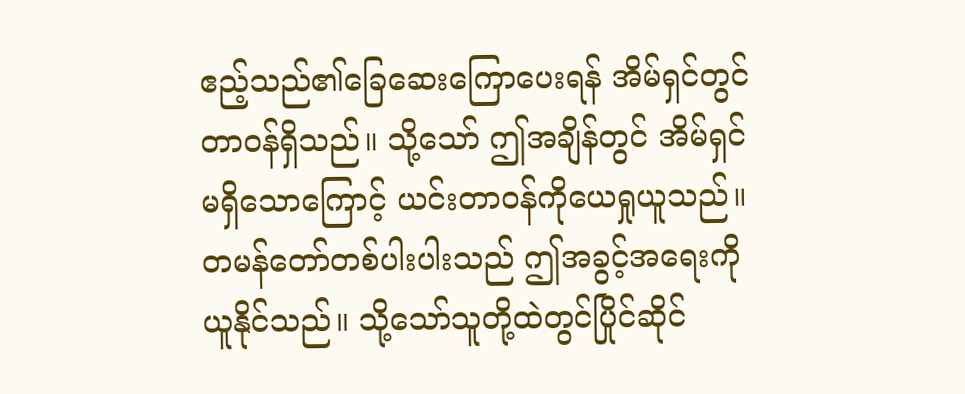ဧည့်သည်၏ခြေဆေးကြောပေးရန် အိမ်ရှင်တွင်တာဝန်ရှိသည်။ သို့သော် ဤအချိန်တွင် အိမ်ရှင်မရှိသောကြောင့် ယင်းတာဝန်ကိုယေရှုယူသည်။ တမန်တော်တစ်ပါးပါးသည် ဤအခွင့်အရေးကိုယူနိုင်သည်။ သို့သော်သူတို့ထဲတွင်ပြိုင်ဆိုင်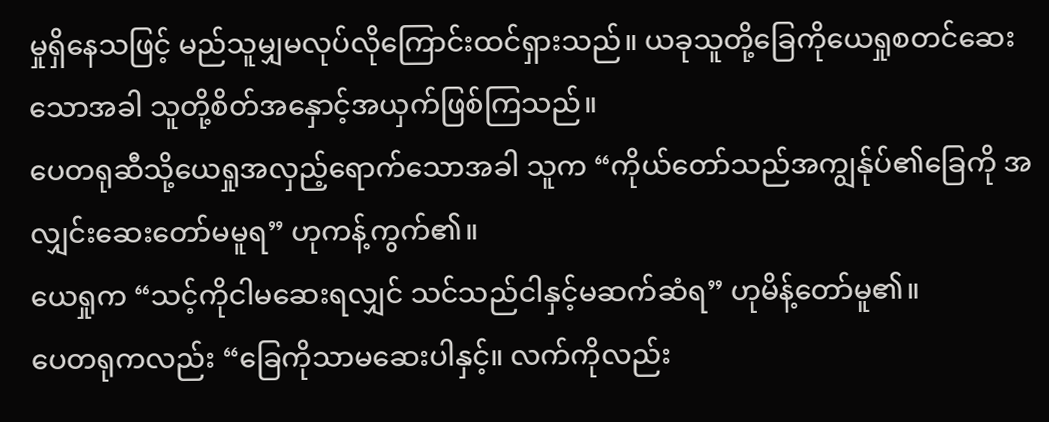မှုရှိနေသဖြင့် မည်သူမျှမလုပ်လိုကြောင်းထင်ရှားသည်။ ယခုသူတို့ခြေကိုယေရှုစတင်ဆေးသောအခါ သူတို့စိတ်အနှောင့်အယှက်ဖြစ်ကြသည်။
ပေတရုဆီသို့ယေရှုအလှည့်ရောက်သောအခါ သူက “ကိုယ်တော်သည်အကျွန်ုပ်၏ခြေကို အလျှင်းဆေးတော်မမူရ” ဟုကန့်ကွက်၏။
ယေရှုက “သင့်ကိုငါမဆေးရလျှင် သင်သည်ငါနှင့်မဆက်ဆံရ” ဟုမိန့်တော်မူ၏။
ပေတရုကလည်း “ခြေကိုသာမဆေးပါနှင့်။ လက်ကိုလည်း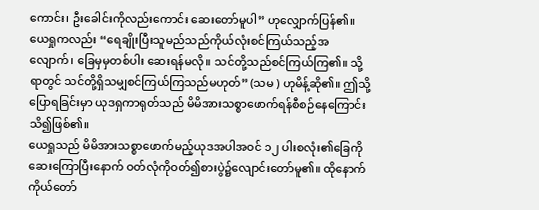ကောင်း၊ ဦးခေါင်းကိုလည်းကောင်း ဆေးတော်မူပါ” ဟုလျှောက်ပြန်၏။
ယေရှုကလည်း “ရေချိုးပြီးသူမည်သည်ကိုယ်လုံးစင်ကြယ်သည့်အလျောက်၊ ခြေမှမှတစ်ပါး ဆေးရန်မလို။ သင်တို့သည်စင်ကြယ်ကြ၏။ သို့ရာတွင် သင်တို့ရှိသမျှစင်ကြယ်ကြသည်မဟုတ်” (သမ ) ဟုမိန့်ဆို၏။ ဤသို့ပြောရခြင်းမှာ ယုဒရှကာရုတ်သည် မိမိအားသစ္စာဖောက်ရန်စီစဉ်နေကြောင်းသိ၍ဖြစ်၏။
ယေရှုသည် မိမိအားသစ္စာဖောက်မည့်ယုဒအပါအဝင် ၁၂ ပါးစလုံး၏ခြေကိုဆေးကြောပြီးနောက် ဝတ်လုံကိုဝတ်၍စားပွဲ၌လျောင်းတော်မူ၏။ ထိုနောက်ကိုယ်တော်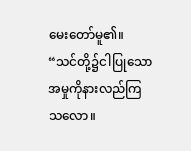မေးတော်မူ၏။ “သင်တို့၌ငါပြုသောအမှုကိုနားလည်ကြသလော။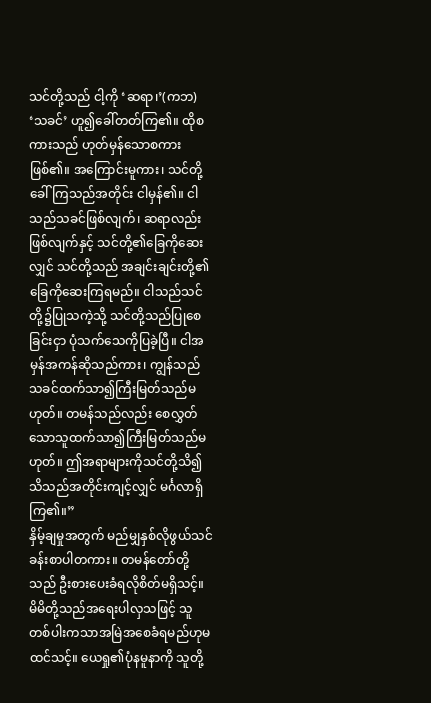သင်တို့သည် ငါ့ကို ‘ဆရာ၊’(ကဘ) ‘သခင်’ ဟူ၍ခေါ်တတ်ကြ၏။ ထိုစကားသည် ဟုတ်မှန်သောစကားဖြစ်၏။ အကြောင်းမူကား၊ သင်တို့ခေါ်ကြသည်အတိုင်း ငါမှန်၏။ ငါသည်သခင်ဖြစ်လျက်၊ ဆရာလည်းဖြစ်လျက်နှင့် သင်တို့၏ခြေကိုဆေးလျှင် သင်တို့သည် အချင်းချင်းတို့၏ခြေကိုဆေးကြရမည်။ ငါသည်သင်တို့၌ပြုသကဲ့သို့ သင်တို့သည်ပြုစေခြင်းငှာ ပုံသက်သေကိုပြခဲ့ပြီ။ ငါအမှန်အကန်ဆိုသည်ကား၊ ကျွန်သည်သခင်ထက်သာ၍ကြီးမြတ်သည်မဟုတ်။ တမန်သည်လည်း စေလွှတ်သောသူထက်သာ၍ကြီးမြတ်သည်မဟုတ်။ ဤအရာများကိုသင်တို့သိ၍ သိသည်အတိုင်းကျင့်လျှင် မင်္ဂလာရှိကြ၏။”
နှိမ့်ချမှုအတွက် မည်မျှနှစ်လိုဖွယ်သင်ခန်းစာပါတကား။ တမန်တော်တို့သည် ဦးစားပေးခံရလိုစိတ်မရှိသင့်။ မိမိတို့သည်အရေးပါလှသဖြင့် သူတစ်ပါးကသာအမြဲအစေခံရမည်ဟုမထင်သင့်။ ယေရှု၏ပုံနမူနာကို သူတို့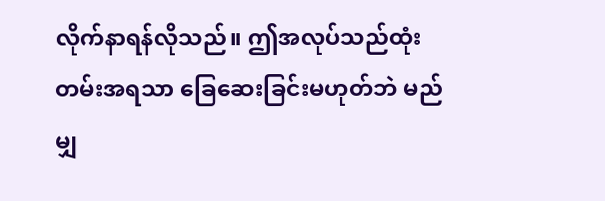လိုက်နာရန်လိုသည်။ ဤအလုပ်သည်ထုံးတမ်းအရသာ ခြေဆေးခြင်းမဟုတ်ဘဲ မည်မျှ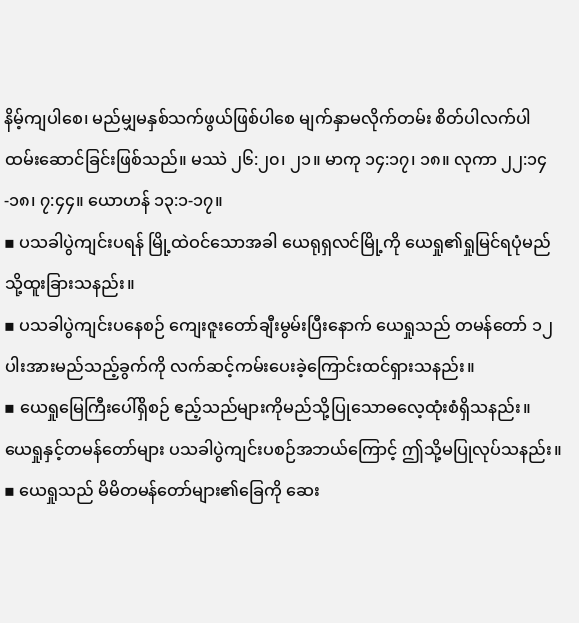နိမ့်ကျပါစေ၊ မည်မျှမနှစ်သက်ဖွယ်ဖြစ်ပါစေ မျက်နှာမလိုက်တမ်း စိတ်ပါလက်ပါထမ်းဆောင်ခြင်းဖြစ်သည်။ မဿဲ ၂၆:၂၀၊ ၂၁။ မာကု ၁၄:၁၇၊ ၁၈။ လုကာ ၂၂:၁၄-၁၈၊ ၇:၄၄။ ယောဟန် ၁၃:၁-၁၇။
▪ ပသခါပွဲကျင်းပရန် မြို့ထဲဝင်သောအခါ ယေရုရှလင်မြို့ကို ယေရှု၏ရှုမြင်ရပုံမည်သို့ထူးခြားသနည်း။
▪ ပသခါပွဲကျင်းပနေစဉ် ကျေးဇူးတော်ချီးမွမ်းပြီးနောက် ယေရှုသည် တမန်တော် ၁၂ ပါးအားမည်သည့်ခွက်ကို လက်ဆင့်ကမ်းပေးခဲ့ကြောင်းထင်ရှားသနည်း။
▪ ယေရှုမြေကြီးပေါ်ရှိစဉ် ဧည့်သည်များကိုမည်သို့ပြုသောဓလေ့ထုံးစံရှိသနည်း။ ယေရှုနှင့်တမန်တော်များ ပသခါပွဲကျင်းပစဉ်အဘယ်ကြောင့် ဤသို့မပြုလုပ်သနည်း။
▪ ယေရှုသည် မိမိတမန်တော်များ၏ခြေကို ဆေး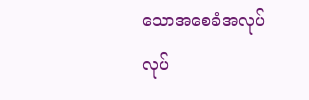သောအစေခံအလုပ်လုပ်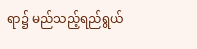ရာ၌ မည်သည့်ရည်ရွယ်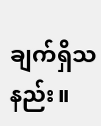ချက်ရှိသနည်း။